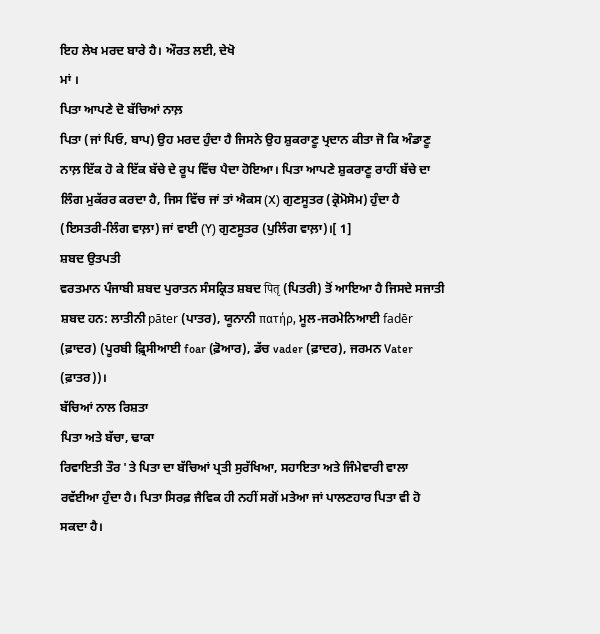ਇਹ ਲੇਖ ਮਰਦ ਬਾਰੇ ਹੈ। ਔਰਤ ਲਈ, ਦੇਖੋ
ਮਾਂ ।
ਪਿਤਾ ਆਪਣੇ ਦੋ ਬੱਚਿਆਂ ਨਾਲ਼
ਪਿਤਾ (ਜਾਂ ਪਿਓ, ਬਾਪ) ਉਹ ਮਰਦ ਹੁੰਦਾ ਹੈ ਜਿਸਨੇ ਉਹ ਸ਼ੁਕਰਾਣੂ ਪ੍ਰਦਾਨ ਕੀਤਾ ਜੋ ਕਿ ਅੰਡਾਣੂ ਨਾਲ਼ ਇੱਕ ਹੋ ਕੇ ਇੱਕ ਬੱਚੇ ਦੇ ਰੂਪ ਵਿੱਚ ਪੈਦਾ ਹੋਇਆ। ਪਿਤਾ ਆਪਣੇ ਸ਼ੁਕਰਾਣੂ ਰਾਹੀਂ ਬੱਚੇ ਦਾ ਲਿੰਗ ਮੁਕੱਰਰ ਕਰਦਾ ਹੈ, ਜਿਸ ਵਿੱਚ ਜਾਂ ਤਾਂ ਐਕਸ (X) ਗੁਣਸੂਤਰ (ਕ੍ਰੋਮੋਸੋਮ) ਹੁੰਦਾ ਹੈ (ਇਸਤਰੀ-ਲਿੰਗ ਵਾਲ਼ਾ) ਜਾਂ ਵਾਈ (Y) ਗੁਣਸੂਤਰ (ਪੁਲਿੰਗ ਵਾਲ਼ਾ)।[ 1]
ਸ਼ਬਦ ਉਤਪਤੀ
ਵਰਤਮਾਨ ਪੰਜਾਬੀ ਸ਼ਬਦ ਪੁਰਾਤਨ ਸੰਸਕ੍ਰਿਤ ਸ਼ਬਦ पितृ (ਪਿਤਰੀ) ਤੋਂ ਆਇਆ ਹੈ ਜਿਸਦੇ ਸਜਾਤੀ ਸ਼ਬਦ ਹਨ: ਲਾਤੀਨੀ pāter (ਪਾਤਰ), ਯੂਨਾਨੀ πατήρ, ਮੂਲ-ਜਰਮੇਨਿਆਈ fadēr (ਫ਼ਾਦਰ) (ਪੂਰਬੀ ਫ਼੍ਰਿਸੀਆਈ foar (ਫ਼ੋਆਰ), ਡੱਚ vader (ਫ਼ਾਦਰ), ਜਰਮਨ Vater (ਫ਼ਾਤਰ))।
ਬੱਚਿਆਂ ਨਾਲ ਰਿਸ਼ਤਾ
ਪਿਤਾ ਅਤੇ ਬੱਚਾ, ਢਾਕਾ
ਰਿਵਾਇਤੀ ਤੌਰ 'ਤੇ ਪਿਤਾ ਦਾ ਬੱਚਿਆਂ ਪ੍ਰਤੀ ਸੁਰੱਖਿਆ, ਸਹਾਇਤਾ ਅਤੇ ਜਿੰਮੇਵਾਰੀ ਵਾਲਾ ਰਵੱਈਆ ਹੁੰਦਾ ਹੈ। ਪਿਤਾ ਸਿਰਫ਼ ਜੈਵਿਕ ਹੀ ਨਹੀਂ ਸਗੋਂ ਮਤੇਆ ਜਾਂ ਪਾਲਣਹਾਰ ਪਿਤਾ ਵੀ ਹੋ ਸਕਦਾ ਹੈ।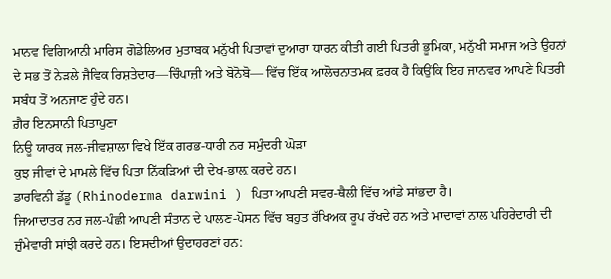ਮਾਨਵ ਵਿਗਿਆਨੀ ਮਾਰਿਸ ਗੋਡੇਲਿਅਰ ਮੁਤਾਬਕ ਮਨੁੱਖੀ ਪਿਤਾਵਾਂ ਦੁਆਰਾ ਧਾਰਨ ਕੀਤੀ ਗਈ ਪਿਤਰੀ ਭੂਮਿਕਾ, ਮਨੁੱਖੀ ਸਮਾਜ ਅਤੇ ਉਹਨਾਂ ਦੇ ਸਭ ਤੋਂ ਨੇੜਲੇ ਜੈਵਿਕ ਰਿਸ਼ਤੇਦਾਰ—ਚਿੰਪਾਜ਼ੀ ਅਤੇ ਬੋਨੋਬੋ— ਵਿੱਚ ਇੱਕ ਆਲੋਚਨਾਤਮਕ ਫ਼ਰਕ ਹੈ ਕਿਉਂਕਿ ਇਹ ਜਾਨਵਰ ਆਪਣੇ ਪਿਤਰੀ ਸਬੰਧ ਤੋਂ ਅਨਜਾਣ ਹੁੰਦੇ ਹਨ।
ਗ਼ੈਰ ਇਨਸਾਨੀ ਪਿਤਾਪੁਣਾ
ਨਿਊ ਯਾਰਕ ਜਲ-ਜੀਵਸ਼ਾਲਾ ਵਿਖੇ ਇੱਕ ਗਰਭ-ਧਾਰੀ ਨਰ ਸਮੁੰਦਰੀ ਘੋੜਾ
ਕੁਝ ਜੀਵਾਂ ਦੇ ਮਾਮਲੇ ਵਿੱਚ ਪਿਤਾ ਨਿੱਕੜਿਆਂ ਦੀ ਦੇਖ-ਭਾਲ਼ ਕਰਦੇ ਹਨ।
ਡਾਰਵਿਨੀ ਡੱਡੂ (Rhinoderma darwini ) ਪਿਤਾ ਆਪਣੀ ਸਵਰ-ਥੈਲੀ ਵਿੱਚ ਆਂਡੇ ਸਾਂਭਦਾ ਹੈ।
ਜਿਆਦਾਤਰ ਨਰ ਜਲ-ਪੰਛੀ ਆਪਣੀ ਸੰਤਾਨ ਦੇ ਪਾਲਣ-ਪੋਸਨ ਵਿੱਚ ਬਹੁਤ ਰੱਖਿਅਕ ਰੂਪ ਰੱਖਦੇ ਹਨ ਅਤੇ ਮਾਦਾਵਾਂ ਨਾਲ ਪਹਿਰੇਦਾਰੀ ਦੀ ਜ਼ੁੰਮੇਵਾਰੀ ਸਾਂਝੀ ਕਰਦੇ ਹਨ। ਇਸਦੀਆਂ ਉਦਾਹਰਣਾਂ ਹਨ: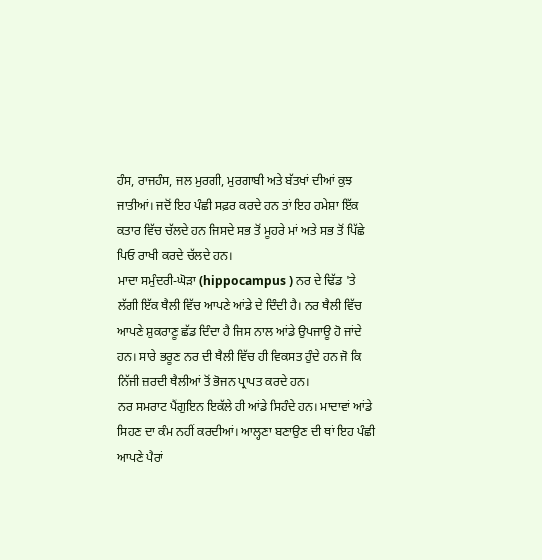ਹੰਸ, ਰਾਜਹੰਸ, ਜਲ ਮੁਰਗੀ, ਮੁਰਗਾਬੀ ਅਤੇ ਬੱਤਖਾਂ ਦੀਆਂ ਕੁਝ ਜਾਤੀਆਂ। ਜਦੋਂ ਇਹ ਪੰਛੀ ਸਫ਼ਰ ਕਰਦੇ ਹਨ ਤਾਂ ਇਹ ਹਮੇਸ਼ਾ ਇੱਕ ਕਤਾਰ ਵਿੱਚ ਚੱਲਦੇ ਹਨ ਜਿਸਦੇ ਸਭ ਤੋਂ ਮੂਹਰੇ ਮਾਂ ਅਤੇ ਸਭ ਤੋਂ ਪਿੱਛੇ ਪਿਓ ਰਾਖੀ ਕਰਦੇ ਚੱਲਦੇ ਹਨ।
ਮਾਦਾ ਸਮੁੰਦਰੀ-ਘੋੜਾ (hippocampus ) ਨਰ ਦੇ ਢਿੱਡ 'ਤੇ ਲੱਗੀ ਇੱਕ ਥੈਲੀ ਵਿੱਚ ਆਪਣੇ ਆਂਡੇ ਦੇ ਦਿੰਦੀ ਹੈ। ਨਰ ਥੈਲੀ ਵਿੱਚ ਆਪਣੇ ਸ਼ੁਕਰਾਣੂ ਛੱਡ ਦਿੰਦਾ ਹੈ ਜਿਸ ਨਾਲ ਆਂਡੇ ਉਪਜਾਊ ਹੋ ਜਾਂਦੇ ਹਨ। ਸਾਰੇ ਭਰੂਣ ਨਰ ਦੀ ਥੈਲੀ ਵਿੱਚ ਹੀ ਵਿਕਸਤ ਹੁੰਦੇ ਹਨ ਜੋ ਕਿ ਨਿੱਜੀ ਜ਼ਰਦੀ ਥੈਲੀਆਂ ਤੋਂ ਭੋਜਨ ਪ੍ਰਾਪਤ ਕਰਦੇ ਹਨ।
ਨਰ ਸਮਰਾਟ ਪੈਂਗੁਇਨ ਇਕੱਲੇ ਹੀ ਆਂਡੇ ਸਿਹੰਦੇ ਹਨ। ਮਾਦਾਵਾਂ ਆਂਡੇ ਸਿਹਣ ਦਾ ਕੰਮ ਨਹੀਂ ਕਰਦੀਆਂ। ਆਲ੍ਹਣਾ ਬਣਾਉਣ ਦੀ ਥਾਂ ਇਹ ਪੰਛੀ ਆਪਣੇ ਪੈਰਾਂ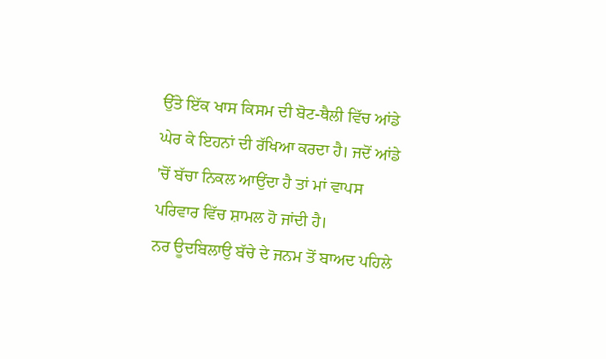ਉੱਤੇ ਇੱਕ ਖਾਸ ਕਿਸਮ ਦੀ ਬੋਟ-ਥੈਲੀ ਵਿੱਚ ਆਂਡੇ ਘੇਰ ਕੇ ਇਹਨਾਂ ਦੀ ਰੱਖਿਆ ਕਰਦਾ ਹੈ। ਜਦੋਂ ਆਂਡੇ 'ਚੋਂ ਬੱਚਾ ਨਿਕਲ ਆਉਂਦਾ ਹੈ ਤਾਂ ਮਾਂ ਵਾਪਸ ਪਰਿਵਾਰ ਵਿੱਚ ਸ਼ਾਮਲ ਹੋ ਜਾਂਦੀ ਹੈ।
ਨਰ ਊਦਬਿਲਾਉ ਬੱਚੇ ਦੇ ਜਨਮ ਤੋਂ ਬਾਅਦ ਪਹਿਲੇ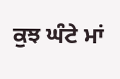ਕੁਝ ਘੰਟੇ ਮਾਂ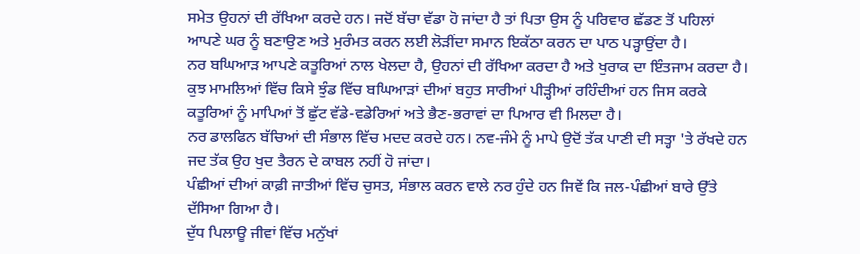ਸਮੇਤ ਉਹਨਾਂ ਦੀ ਰੱਖਿਆ ਕਰਦੇ ਹਨ। ਜਦੋਂ ਬੱਚਾ ਵੱਡਾ ਹੋ ਜਾਂਦਾ ਹੈ ਤਾਂ ਪਿਤਾ ਉਸ ਨੂੰ ਪਰਿਵਾਰ ਛੱਡਣ ਤੋਂ ਪਹਿਲਾਂ ਆਪਣੇ ਘਰ ਨੂੰ ਬਣਾਉਣ ਅਤੇ ਮੁਰੰਮਤ ਕਰਨ ਲਈ ਲੋੜੀਂਦਾ ਸਮਾਨ ਇਕੱਠਾ ਕਰਨ ਦਾ ਪਾਠ ਪੜ੍ਹਾਉਂਦਾ ਹੈ।
ਨਰ ਬਘਿਆੜ ਆਪਣੇ ਕਤੂਰਿਆਂ ਨਾਲ ਖੇਲਦਾ ਹੈ, ਉਹਨਾਂ ਦੀ ਰੱਖਿਆ ਕਰਦਾ ਹੈ ਅਤੇ ਖੁਰਾਕ ਦਾ ਇੰਤਜਾਮ ਕਰਦਾ ਹੈ। ਕੁਝ ਮਾਮਲਿਆਂ ਵਿੱਚ ਕਿਸੇ ਝੁੰਡ ਵਿੱਚ ਬਘਿਆੜਾਂ ਦੀਆਂ ਬਹੁਤ ਸਾਰੀਆਂ ਪੀੜ੍ਹੀਆਂ ਰਹਿੰਦੀਆਂ ਹਨ ਜਿਸ ਕਰਕੇ ਕਤੂਰਿਆਂ ਨੂੰ ਮਾਪਿਆਂ ਤੋਂ ਛੁੱਟ ਵੱਡੇ-ਵਡੇਰਿਆਂ ਅਤੇ ਭੈਣ-ਭਰਾਵਾਂ ਦਾ ਪਿਆਰ ਵੀ ਮਿਲਦਾ ਹੈ।
ਨਰ ਡਾਲਫਿਨ ਬੱਚਿਆਂ ਦੀ ਸੰਭਾਲ ਵਿੱਚ ਮਦਦ ਕਰਦੇ ਹਨ। ਨਵ-ਜੰਮੇ ਨੂੰ ਮਾਪੇ ਉਦੋਂ ਤੱਕ ਪਾਣੀ ਦੀ ਸਤ੍ਹਾ 'ਤੇ ਰੱਖਦੇ ਹਨ ਜਦ ਤੱਕ ਉਹ ਖੁਦ ਤੈਰਨ ਦੇ ਕਾਬਲ ਨਹੀਂ ਹੋ ਜਾਂਦਾ।
ਪੰਛੀਆਂ ਦੀਆਂ ਕਾਫ਼ੀ ਜਾਤੀਆਂ ਵਿੱਚ ਚੁਸਤ, ਸੰਭਾਲ ਕਰਨ ਵਾਲੇ ਨਰ ਹੁੰਦੇ ਹਨ ਜਿਵੇਂ ਕਿ ਜਲ-ਪੰਛੀਆਂ ਬਾਰੇ ਉੱਤੇ ਦੱਸਿਆ ਗਿਆ ਹੈ।
ਦੁੱਧ ਪਿਲਾਊ ਜੀਵਾਂ ਵਿੱਚ ਮਨੁੱਖਾਂ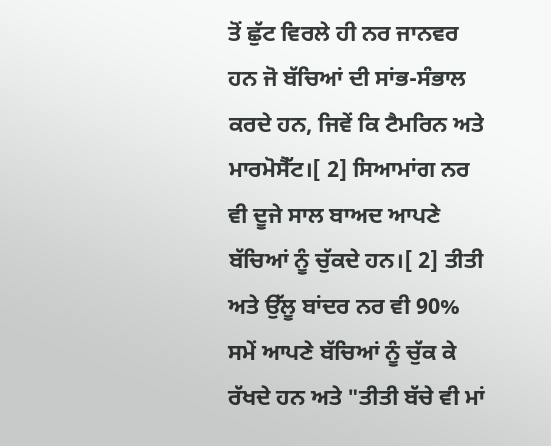ਤੋਂ ਛੁੱਟ ਵਿਰਲੇ ਹੀ ਨਰ ਜਾਨਵਰ ਹਨ ਜੋ ਬੱਚਿਆਂ ਦੀ ਸਾਂਭ-ਸੰਭਾਲ ਕਰਦੇ ਹਨ, ਜਿਵੇਂ ਕਿ ਟੈਮਰਿਨ ਅਤੇ ਮਾਰਮੋਸੈੱਟ।[ 2] ਸਿਆਮਾਂਗ ਨਰ ਵੀ ਦੂਜੇ ਸਾਲ ਬਾਅਦ ਆਪਣੇ ਬੱਚਿਆਂ ਨੂੰ ਚੁੱਕਦੇ ਹਨ।[ 2] ਤੀਤੀ ਅਤੇ ਉੱਲੂ ਬਾਂਦਰ ਨਰ ਵੀ 90% ਸਮੇਂ ਆਪਣੇ ਬੱਚਿਆਂ ਨੂੰ ਚੁੱਕ ਕੇ ਰੱਖਦੇ ਹਨ ਅਤੇ "ਤੀਤੀ ਬੱਚੇ ਵੀ ਮਾਂ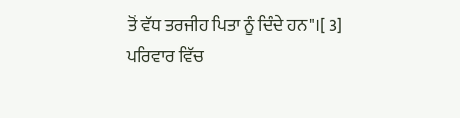ਤੋਂ ਵੱਧ ਤਰਜੀਹ ਪਿਤਾ ਨੂੰ ਦਿੰਦੇ ਹਨ"।[ 3]
ਪਰਿਵਾਰ ਵਿੱਚ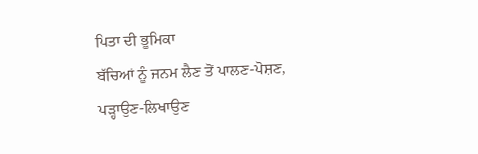ਪਿਤਾ ਦੀ ਭੂਮਿਕਾ
ਬੱਚਿਆਂ ਨੂੰ ਜਨਮ ਲੈਣ ਤੋਂ ਪਾਲਣ-ਪੋਸ਼ਣ, ਪੜ੍ਹਾਉਣ-ਲਿਖਾਉਣ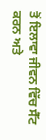ਤੋਂ ਇਲਾਵਾ ਜੀਵਨ ਵਿੱਚ ਸੈੱਟ ਕਰਨ ਅਤੇ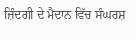ਜ਼ਿੰਦਗੀ ਦੇ ਮੈਦਾਨ ਵਿੱਚ ਸੰਘਰਸ਼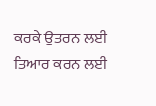ਕਰਕੇ ਉਤਰਨ ਲਈ ਤਿਆਰ ਕਰਨ ਲਈ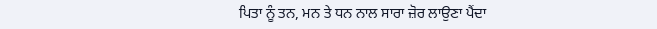ਪਿਤਾ ਨੂੰ ਤਨ, ਮਨ ਤੇ ਧਨ ਨਾਲ ਸਾਰਾ ਜ਼ੋਰ ਲਾਉਣਾ ਪੈਂਦਾ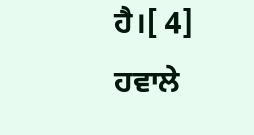ਹੈ।[ 4]
ਹਵਾਲੇ